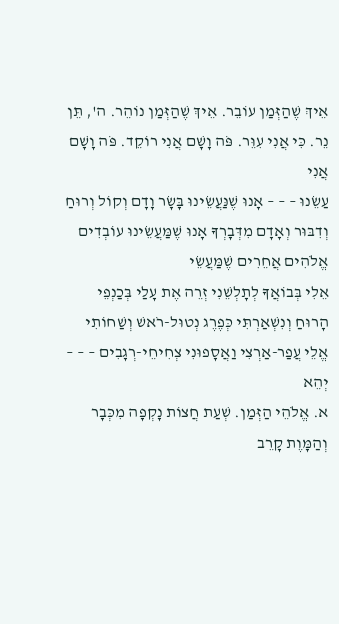אֵיךְ שֶׁהַזְּמַן עוֹבֵר. אֵיךְ שֶׁהַזְּמַן נוֹהֵר. ה', תֵּן נֵר. כִּי אֲנִי עִוֵּר. פֹּה וָשָׁם אֲנִי רוֹקֵד. פֹּה וָשָׁם אֲנִי
עַשֵׂנוּ – – – אָנוּ שֶׁנַּעֲשֵׂינוּ בָּשָׂר וָדָם וְקוֹל וְרוּחַ וְדִבּוּר וְאָדָם מִדְּבָרְךָ אָנוּ שֶׁמַּעֲשֵׂינוּ עוֹבְדִים אֱלֹהִים אֲחֵרִים שֶׁמַּעֲשֵׂי
אֵלִי בְּבוֹאֲךָ לְתָלְשֵׁנִי זְרֵה אֶת עָלַי בְּכַנְפֵי הָרוּחַ וְנִשְׁאַרְתִּי כְּפֶרֶג נְטוּל-רֹאשׁ וְשַׁחוֹתִי אֱלֵי עֲפַר-אַרְצִי וַאֲסָפוּנִי צְחִיחֵי-רְגָבִים – – – יְהֵא
א. אֱלֹהֵי הַזְּמַן. שְׁעַת חֲצוֹת נָקְפָה מִכְּבָר וְהַמָּוֶת קָרֵב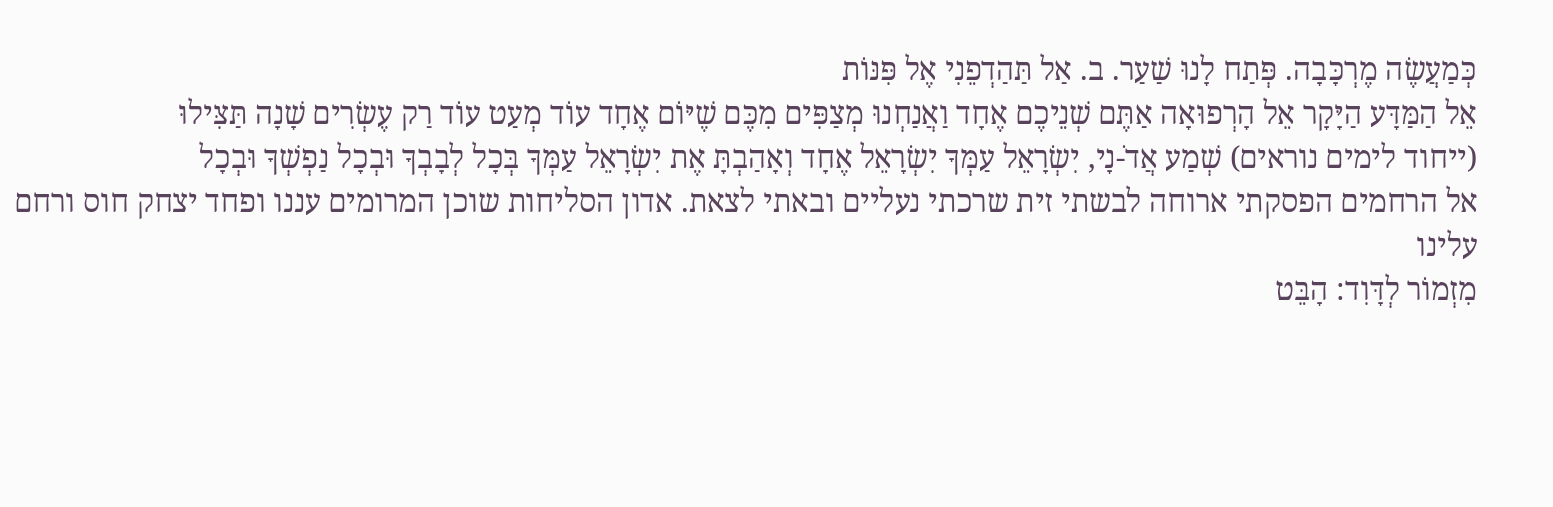כְּמַעֲשֶׂה מֶרְכָּבָה. פְּתַח לָנוּ שַׁעַר. ב. אַל תַּהַדְפֵנִי אֶל פִּנּוֹת
אֵל הַמַּדָּע הַיָּקָר אֵל הָרְפוּאָה אַתֶּם שְׁנֵיכֶם אֶחָד וַאֲנַחְנוּ מְצַפִּים מִכֶּם שֶׁיּוֹם אֶחָד עוֹד מְעַט עוֹד רַק עֶשְׂרִים שָׁנָה תַּצִּילוּ
(ייחוד לימים נוראים) שְׁמַע אֲדֹ-נָי, יִשְׂרָאֵל עַמְּךָ יִשְׂרָאֵל אֶחָד וְאָהַבְתָּ אֶת יִשְׂרָאֵל עַמְּךָ בְּכָל לְבָבְךָ וּבְכָל נַפְשְׁךָ וּבְכָל
אל הרחמים הפסקתי ארוחה לבשתי זית שרכתי נעליים ובאתי לצאת. אדון הסליחות שוכן המרומים עננו ופחד יצחק חוס ורחם עלינו
מִזְמוֹר לְדָּוִד: הָבֵּט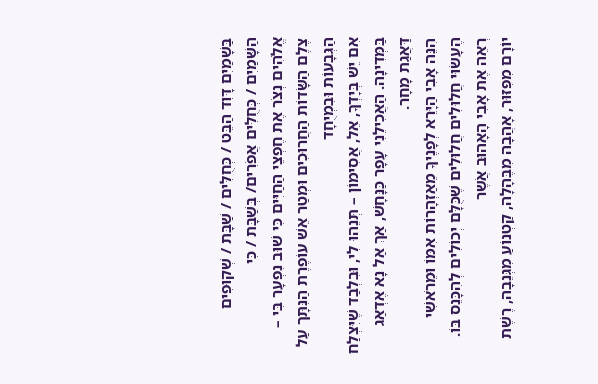בַּשָׁמַיִם דָּוִד הַבֵּט / כְּחֻלִּים / שַׁבָּת / שְׁקוּפִים הַשָּׁמַיִם / כְּחֻלִּים אֲפֹרִים/ בְּשַׁבָּת / כִּי
אֱלֹהִים נְצֹר אֶת חֶפְצֵי הַחַיִּים כִּי שׁוּב נִפְעָר בִּי – צֶלֶם הַשָּׂדוֹת הַחֲרוּכִים וּמְטַר אֵשׁ עוֹפֶרֶת הַנִּתָּך עַל הַגְּבָעוֹת וּבִמְיֻחָד
אִם יֵשׁ בְּיָדְךָ, אֵל, אֲסִימוֹן – תְּנֵהוּ לִי, וּבִלְבַד שֶׁיִּצְלַח בַּמְּדִינָה. הַאֲכִילֵנִי עָפָר כַּנָּחָשׁ, אַךְ אַל נָא אֶדְאַג דַּאֲגַת מָחָר.
הִנֵּה אָבִי הַיָּרֵא לְפָנֶיךָ מֵאַזְהָרוֹת אִמּוֹ וּמֵרֹאשִׁי הֶעָשׂוּי חֲלוּלִים חֲלוּלִים שֶׁכֻּלָּם יְכוֹלִים לְהִכָּנֵס בּוֹ. רְאֵה אֶת אָבִי הָאָהוּב אֲֹשֶר
יוֹרָם מִפִּזּוּר, אָהֲבָה מִבֶּהָלָה, קַטְנוֹעַ מִגְּנֵבָה, רֶשֶׁת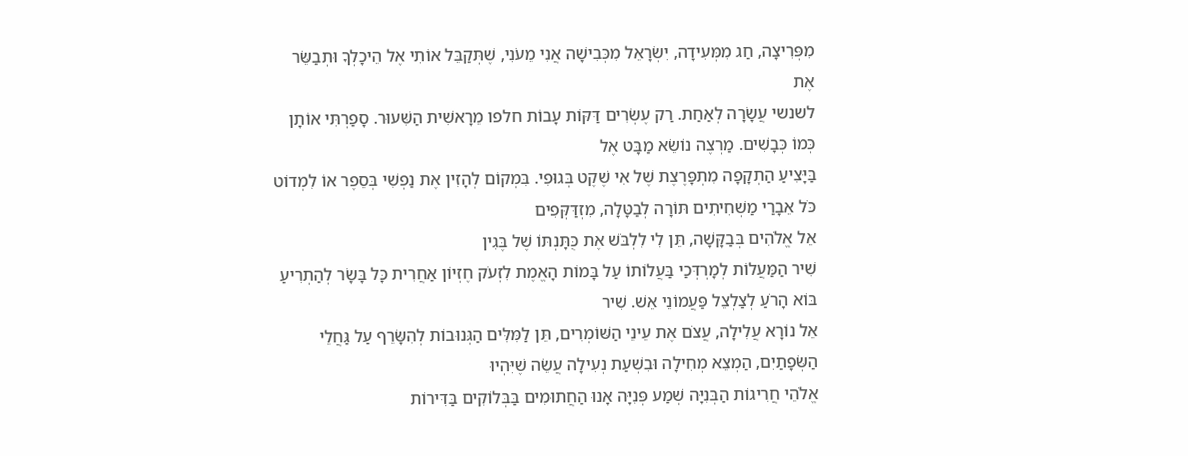מִפְּרִיצָה, חַג מִמְּעִידָה, יִשְׂרָאֵל מִכְּבִישָׁה אֲנִי מֵעֹנִי, שֶׁתְּקַבֵּל אוֹתִי אֶל הֵיכָלְךָ וּתְבַשֵּׂר אֶת
לשנשי עֲשָׂרָה לְאַחַת. רַק עֶשְׂרִים דַּקּוֹת עָבוֹת חלפו מֵרָאשִׁית הַשִּׁעוּר. סָפַרְתִּי אוֹתָן כְּמוֹ כְּבָשִׁים. מַרְצֶה נוֹשֵׂא מַבָּט אֶל
בַּיָּצִיעַ הַתְקָפָה מִתְפָּרֶצֶת שֶׁל אִי שֶׁקֶט בְּגוּפִי. בִּמְקוֹם לְהָזִין אֶת נַפְשִׁי בְּסֵפֶר אוֹ לִמְדוֹט כֹּל אֵבָרַי מַשְׁחִיתִים תּוֹרָה לְבַטָּלָה, מִזְדַּקְּפִים
אֵל אֱלֹהִים בְּבַקָּשָׁה, תֵּן לִי לִלְבֹּשׁ אֶת כֻּתָּנְתּוֹ שֶׁל בֶּגִין
שִׁיר הַמַּעֲלוֹת לְמָרְדְּכַי בַּעֲלוֹתוֹ עַל בָּמוֹת הָאֱמֶת לִזְעֹק חֶזְיוֹן אַחֲרִית כָּל בָּשָׂר לְהַתְרִיעַ בּוֹא הָרֹעַ לְצַלְצֵל פַּעֲמוֹנֵי אֵשׁ. שִׁיר
אֵל נוֹרָא עֲלִילָה, עֲצֹם אֶת עֵינֵי הַשּׁוֹמְרִים, תֵּן לַמִּלִּים הַגְּנוּבוֹת לְהִשָּׂרֵף עַל גַּחֲלֵי הַשְּׂפָתַיִם, הַמְצֵא מְחִילָה וּבִשְׁעַת נְעִילָה עֲשֵׂה שֶׁיִּהְיוּ
אֱלֹהֵי חֲרִיגוֹת הַבְּנִיָּה שְׁמַע פְּנִיָּה אָנוּ הַחֲתוּמִים בַּבְּלוֹקִים בַּדִּירוֹת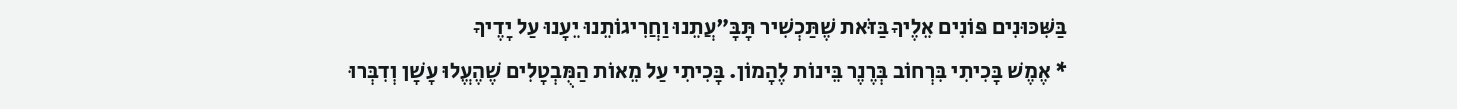בַּשִּׁכּוּנִים פּוֹנִים אֵלֶיךָ בַּזֹּאת שֶׁתַּכְשִׁיר תָּבָּ"עֲתֵנוּ וַחֲרִיגוֹתֵנוּ יֵעָנוּ עַל יָדֶיךָ
* אֶמֶשׁ בָּכִיתִי בִּרְחוֹב בְּרֶנֶר בֵּינוֹת לֶהָמוֹן. בָּכִיתִי עַל מֵאוֹת הַמֻּבְטָלִים שֶׁהֶעֱלוּ עָשָׁן וְדִבְּרוּ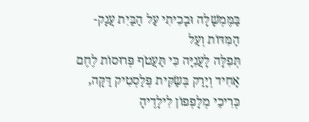בַּמֶּמְשָׁלָה וּבָכִיתִי עַל הַבַּיִת עֲנָק-הַמִּדּוֹת וְעַל
תְּפִלָּה לָעֲנִיָּה כִּי תַּעֲטֹף פְּרוּסוֹת לֶחֶם אָחִיד וְיָרַק בְּשַׂקִּית פְּלַסְטִיק דַּקָּה, כְּרִיכֵי מְלָפְפוֹן לִילָדֶיהָ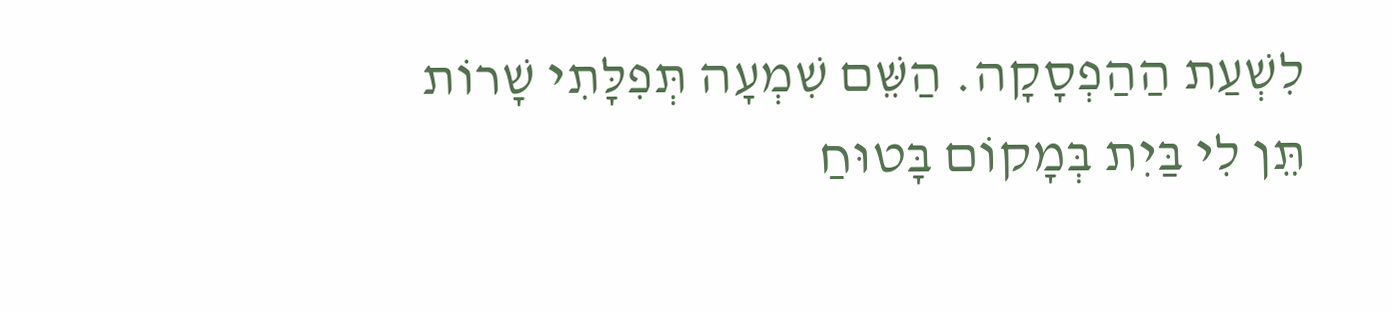לִשְׁעַת הַהַפְסָקָה. הַשֵּׁם שִׁמְעָה תְּפִלָּתִי שָׁרוֹת
תֵּן לִי בַּיִת בְּמָקוֹם בָּטוּחַ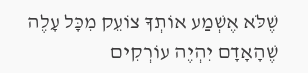שֶׁלֹּא אֶשְׁמַע אוֹתְךָ צוֹעֵק מִכָּל עָלֶה שֶׁהָאָדָם יִהְיֶה עוֹרְקִים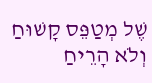שֶׁל מְטַפֵּס קָשׁוּחַ וְלֹא הָרֵיחַ